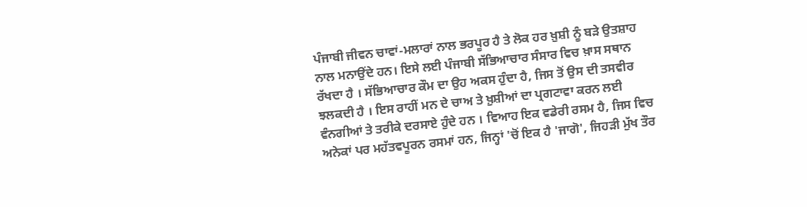ਪੰਜਾਬੀ ਜੀਵਨ ਚਾਵਾਂ-ਮਲਾਰਾਂ ਨਾਲ ਭਰਪੂਰ ਹੈ ਤੇ ਲੋਕ ਹਰ ਖ਼ੁਸ਼ੀ ਨੂੰ ਬੜੇ ਉਤਸ਼ਾਹ ਨਾਲ ਮਨਾਉਂਦੇ ਹਨ। ਇਸੇ ਲਈ ਪੰਜਾਬੀ ਸੱਭਿਆਚਾਰ ਸੰਸਾਰ ਵਿਚ ਖ਼ਾਸ ਸਥਾਨ ਰੱਖਦਾ ਹੈ । ਸੱਭਿਆਚਾਰ ਕੌਮ ਦਾ ਉਹ ਅਕਸ ਹੁੰਦਾ ਹੈ, ਜਿਸ ਤੋਂ ਉਸ ਦੀ ਤਸਵੀਰ ਝਲਕਦੀ ਹੈ । ਇਸ ਰਾਹੀਂ ਮਨ ਦੇ ਚਾਅ ਤੇ ਖ਼ੁਸ਼ੀਆਂ ਦਾ ਪ੍ਰਗਟਾਵਾ ਕਰਨ ਲਈ ਵੰਨਗੀਆਂ ਤੇ ਤਰੀਕੇ ਦਰਸਾਏ ਹੁੰਦੇ ਹਨ । ਵਿਆਹ ਇਕ ਵਡੇਰੀ ਰਸਮ ਹੈ, ਜਿਸ ਵਿਚ ਅਨੇਕਾਂ ਪਰ ਮਹੱਤਵਪੂਰਨ ਰਸਮਾਂ ਹਨ, ਜਿਨ੍ਹਾਂ 'ਚੋਂ ਇਕ ਹੈ 'ਜਾਗੋ', ਜਿਹੜੀ ਮੁੱਖ ਤੌਰ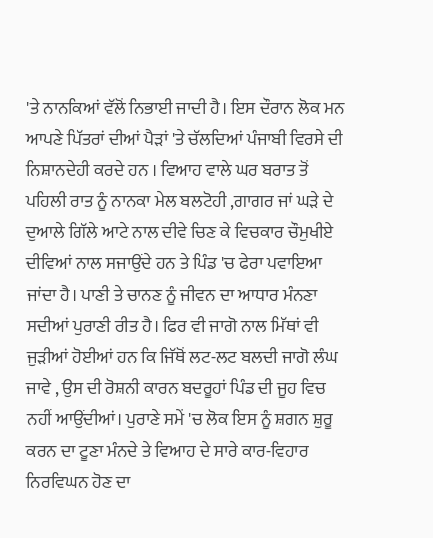'ਤੇ ਨਾਨਕਿਆਂ ਵੱਲੋਂ ਨਿਭਾਈ ਜਾਦੀ ਹੈ। ਇਸ ਦੌਰਾਨ ਲੋਕ ਮਨ ਆਪਣੇ ਪਿੱਤਰਾਂ ਦੀਆਂ ਪੈੜਾਂ 'ਤੇ ਚੱਲਦਿਆਂ ਪੰਜਾਬੀ ਵਿਰਸੇ ਦੀ ਨਿਸ਼ਾਨਦੇਹੀ ਕਰਦੇ ਹਨ । ਵਿਆਹ ਵਾਲੇ ਘਰ ਬਰਾਤ ਤੋਂ ਪਹਿਲੀ ਰਾਤ ਨੂੰ ਨਾਨਕਾ ਮੇਲ ਬਲਟੋਹੀ ,ਗਾਗਰ ਜਾਂ ਘੜੇ ਦੇ ਦੁਆਲੇ ਗਿੱਲੇ ਆਟੇ ਨਾਲ ਦੀਵੇ ਚਿਣ ਕੇ ਵਿਚਕਾਰ ਚੌਮੁਖੀਏ ਦੀਵਿਆਂ ਨਾਲ ਸਜਾਉਂਦੇ ਹਨ ਤੇ ਪਿੰਡ 'ਚ ਫੇਰਾ ਪਵਾਇਆ ਜਾਂਦਾ ਹੈ। ਪਾਣੀ ਤੇ ਚਾਨਣ ਨੂੰ ਜੀਵਨ ਦਾ ਆਧਾਰ ਮੰਨਣਾ ਸਦੀਆਂ ਪੁਰਾਣੀ ਰੀਤ ਹੈ। ਫਿਰ ਵੀ ਜਾਗੋ ਨਾਲ ਮਿੱਥਾਂ ਵੀ ਜੁੜੀਆਂ ਹੋਈਆਂ ਹਨ ਕਿ ਜਿੱਥੋਂ ਲਟ-ਲਟ ਬਲਦੀ ਜਾਗੋ ਲੰਘ ਜਾਵੇ , ਉਸ ਦੀ ਰੋਸ਼ਨੀ ਕਾਰਨ ਬਦਰੂਹਾਂ ਪਿੰਡ ਦੀ ਜੂਹ ਵਿਚ ਨਹੀਂ ਆਉਂਦੀਆਂ। ਪੁਰਾਣੇ ਸਮੇਂ 'ਚ ਲੋਕ ਇਸ ਨੂੰ ਸ਼ਗਨ ਸ਼ੁਰੂ ਕਰਨ ਦਾ ਟੂਣਾ ਮੰਨਦੇ ਤੇ ਵਿਆਹ ਦੇ ਸਾਰੇ ਕਾਰ-ਵਿਹਾਰ ਨਿਰਵਿਘਨ ਹੋਣ ਦਾ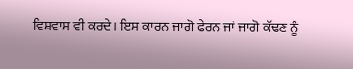ਵਿਸ਼ਵਾਸ ਵੀ ਕਰਦੇ। ਇਸ ਕਾਰਨ ਜਾਗੋ ਫੇਰਨ ਜਾਂ ਜਾਗੋ ਕੱਢਣ ਨੂੰ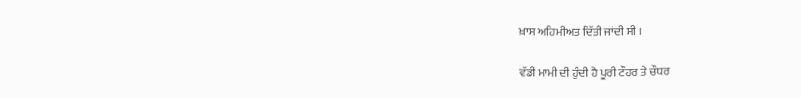ਖ਼ਾਸ ਅਹਿਮੀਅਤ ਦਿੱਤੀ ਜਾਂਦੀ ਸੀ ।

ਵੱਡੀ ਮਾਮੀ ਦੀ ਹੁੰਦੀ ਹੈ ਪੂਰੀ ਟੌਹਰ ਤੇ ਚੌਧਰ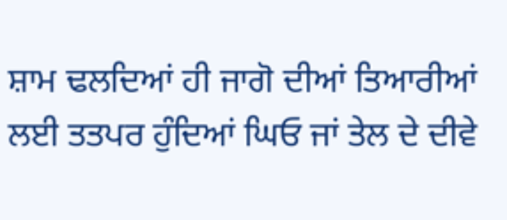ਸ਼ਾਮ ਢਲਦਿਆਂ ਹੀ ਜਾਗੋ ਦੀਆਂ ਤਿਆਰੀਆਂ ਲਈ ਤਤਪਰ ਹੁੰਦਿਆਂ ਘਿਓ ਜਾਂ ਤੇਲ ਦੇ ਦੀਵੇ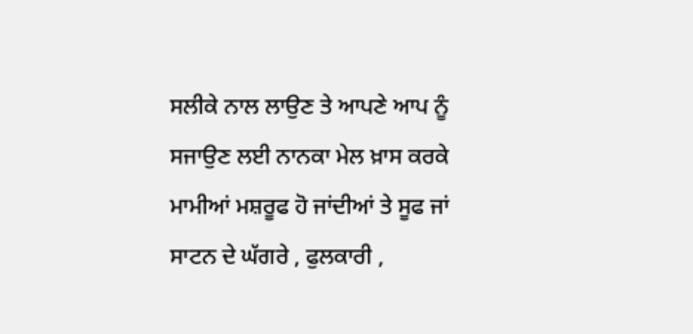ਸਲੀਕੇ ਨਾਲ ਲਾਉਣ ਤੇ ਆਪਣੇ ਆਪ ਨੂੰ ਸਜਾਉਣ ਲਈ ਨਾਨਕਾ ਮੇਲ ਖ਼ਾਸ ਕਰਕੇ ਮਾਮੀਆਂ ਮਸ਼ਰੂਫ ਹੋ ਜਾਂਦੀਆਂ ਤੇ ਸੂਫ ਜਾਂ ਸਾਟਨ ਦੇ ਘੱਗਰੇ , ਫੁਲਕਾਰੀ ,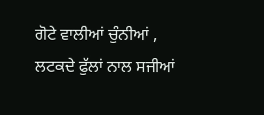ਗੋਟੇ ਵਾਲੀਆਂ ਚੁੰਨੀਆਂ , ਲਟਕਦੇ ਫੁੱਲਾਂ ਨਾਲ ਸਜੀਆਂ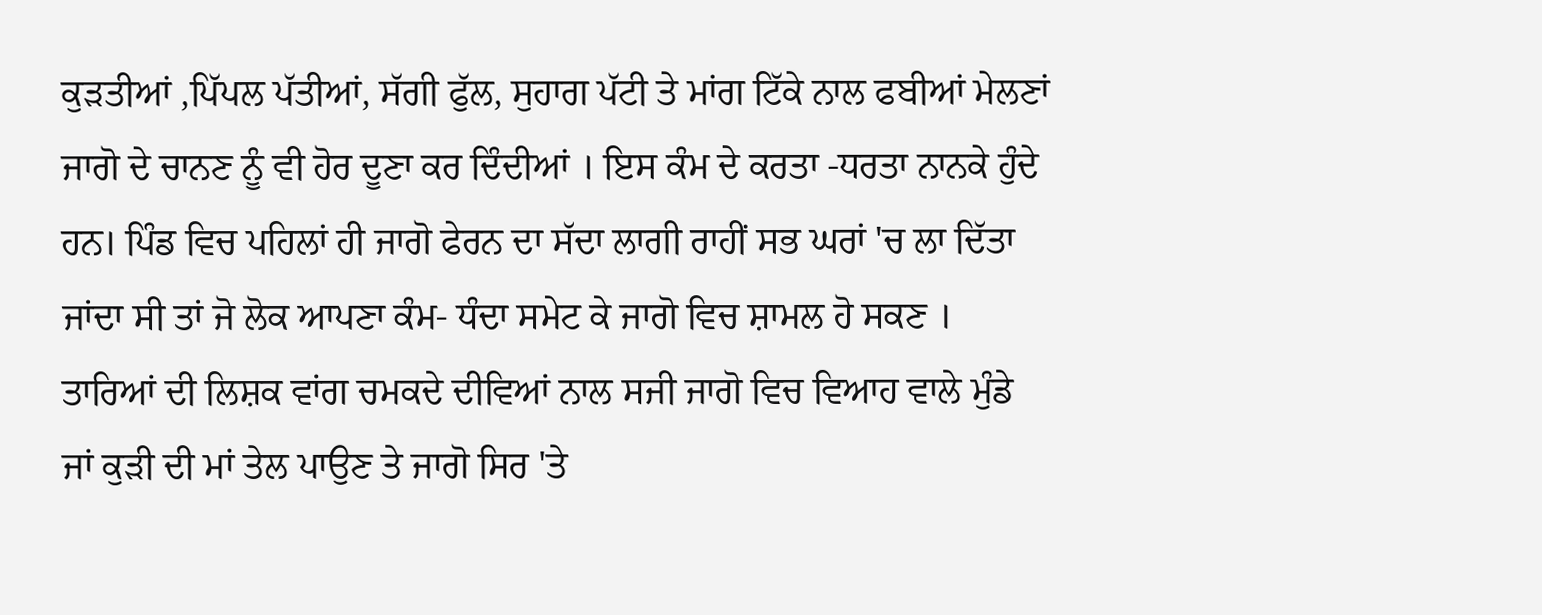ਕੁੜਤੀਆਂ ,ਪਿੱਪਲ ਪੱਤੀਆਂ, ਸੱਗੀ ਫੁੱਲ, ਸੁਹਾਗ ਪੱਟੀ ਤੇ ਮਾਂਗ ਟਿੱਕੇ ਨਾਲ ਫਬੀਆਂ ਮੇਲਣਾਂ ਜਾਗੋ ਦੇ ਚਾਨਣ ਨੂੰ ਵੀ ਹੋਰ ਦੂਣਾ ਕਰ ਦਿੰਦੀਆਂ । ਇਸ ਕੰਮ ਦੇ ਕਰਤਾ -ਧਰਤਾ ਨਾਨਕੇ ਹੁੰਦੇ ਹਨ। ਪਿੰਡ ਵਿਚ ਪਹਿਲਾਂ ਹੀ ਜਾਗੋ ਫੇਰਨ ਦਾ ਸੱਦਾ ਲਾਗੀ ਰਾਹੀਂ ਸਭ ਘਰਾਂ 'ਚ ਲਾ ਦਿੱਤਾ ਜਾਂਦਾ ਸੀ ਤਾਂ ਜੋ ਲੋਕ ਆਪਣਾ ਕੰਮ- ਧੰਦਾ ਸਮੇਟ ਕੇ ਜਾਗੋ ਵਿਚ ਸ਼ਾਮਲ ਹੋ ਸਕਣ । ਤਾਰਿਆਂ ਦੀ ਲਿਸ਼ਕ ਵਾਂਗ ਚਮਕਦੇ ਦੀਵਿਆਂ ਨਾਲ ਸਜੀ ਜਾਗੋ ਵਿਚ ਵਿਆਹ ਵਾਲੇ ਮੁੰਡੇ ਜਾਂ ਕੁੜੀ ਦੀ ਮਾਂ ਤੇਲ ਪਾਉਣ ਤੇ ਜਾਗੋ ਸਿਰ 'ਤੇ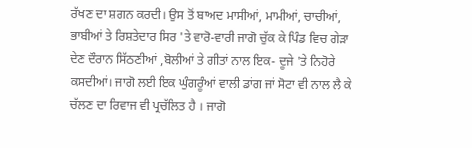ਰੱਖਣ ਦਾ ਸ਼ਗਨ ਕਰਦੀ। ਉਸ ਤੋਂ ਬਾਅਦ ਮਾਸੀਆਂ, ਮਾਮੀਆਂ, ਚਾਚੀਆਂ, ਭਾਬੀਆਂ ਤੇ ਰਿਸ਼ਤੇਦਾਰ ਸਿਰ 'ਤੇ ਵਾਰੋ-ਵਾਰੀ ਜਾਗੋ ਚੁੱਕ ਕੇ ਪਿੰਡ ਵਿਚ ਗੇੜਾ ਦੇਣ ਦੌਰਾਨ ਸਿੱਠਣੀਆਂ ,ਬੋਲੀਆਂ ਤੇ ਗੀਤਾਂ ਨਾਲ ਇਕ- ਦੂਜੇ 'ਤੇ ਨਿਹੋਰੇ ਕਸਦੀਆਂ। ਜਾਗੋ ਲਈ ਇਕ ਘੁੰਗਰੂੰਆਂ ਵਾਲੀ ਡਾਂਗ ਜਾਂ ਸੋਟਾ ਵੀ ਨਾਲ ਲੈ ਕੇ ਚੱਲਣ ਦਾ ਰਿਵਾਜ ਵੀ ਪ੍ਰਚੱਲਿਤ ਹੈ । ਜਾਗੋ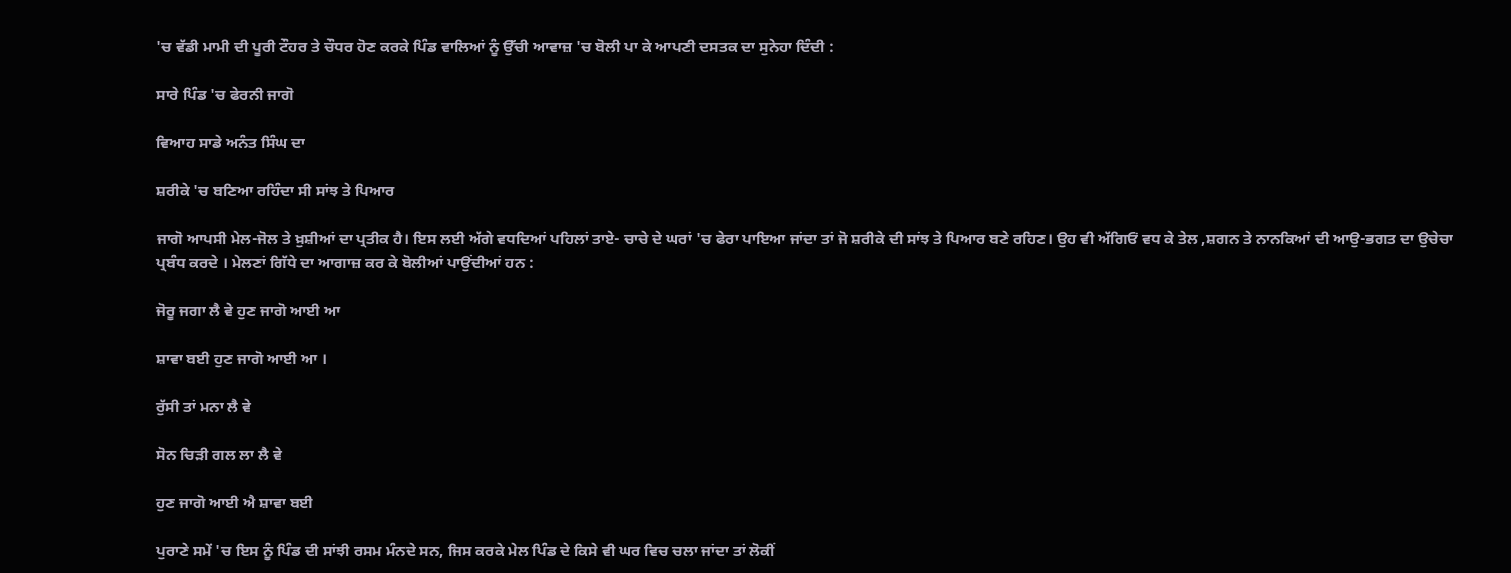'ਚ ਵੱਡੀ ਮਾਮੀ ਦੀ ਪੂਰੀ ਟੌਹਰ ਤੇ ਚੌਧਰ ਹੋਣ ਕਰਕੇ ਪਿੰਡ ਵਾਲਿਆਂ ਨੂੰ ਉੱਚੀ ਆਵਾਜ਼ 'ਚ ਬੋਲੀ ਪਾ ਕੇ ਆਪਣੀ ਦਸਤਕ ਦਾ ਸੁਨੇਹਾ ਦਿੰਦੀ :

ਸਾਰੇ ਪਿੰਡ 'ਚ ਫੇਰਨੀ ਜਾਗੋ

ਵਿਆਹ ਸਾਡੇ ਅਨੰਤ ਸਿੰਘ ਦਾ

ਸ਼ਰੀਕੇ 'ਚ ਬਣਿਆ ਰਹਿੰਦਾ ਸੀ ਸਾਂਝ ਤੇ ਪਿਆਰ

ਜਾਗੋ ਆਪਸੀ ਮੇਲ-ਜੋਲ ਤੇ ਖ਼ੁਸ਼ੀਆਂ ਦਾ ਪ੍ਰਤੀਕ ਹੈ। ਇਸ ਲਈ ਅੱਗੇ ਵਧਦਿਆਂ ਪਹਿਲਾਂ ਤਾਏ- ਚਾਚੇ ਦੇ ਘਰਾਂ 'ਚ ਫੇਰਾ ਪਾਇਆ ਜਾਂਦਾ ਤਾਂ ਜੋ ਸ਼ਰੀਕੇ ਦੀ ਸਾਂਝ ਤੇ ਪਿਆਰ ਬਣੇ ਰਹਿਣ। ਉਹ ਵੀ ਅੱਗਿਓਂ ਵਧ ਕੇ ਤੇਲ ,ਸ਼ਗਨ ਤੇ ਨਾਨਕਿਆਂ ਦੀ ਆਉ-ਭਗਤ ਦਾ ਉਚੇਚਾ ਪ੍ਰਬੰਧ ਕਰਦੇ । ਮੇਲਣਾਂ ਗਿੱਧੇ ਦਾ ਆਗਾਜ਼ ਕਰ ਕੇ ਬੋਲੀਆਂ ਪਾਉਂਦੀਆਂ ਹਨ :

ਜੋਰੂ ਜਗਾ ਲੈ ਵੇ ਹੁਣ ਜਾਗੋ ਆਈ ਆ

ਸ਼ਾਵਾ ਬਈ ਹੁਣ ਜਾਗੋ ਆਈ ਆ ।

ਰੁੱਸੀ ਤਾਂ ਮਨਾ ਲੈ ਵੇ

ਸੋਨ ਚਿੜੀ ਗਲ ਲਾ ਲੈ ਵੇ

ਹੁਣ ਜਾਗੋ ਆਈ ਐ ਸ਼ਾਵਾ ਬਈ

ਪੁਰਾਣੇ ਸਮੇਂ 'ਚ ਇਸ ਨੂੰ ਪਿੰਡ ਦੀ ਸਾਂਝੀ ਰਸਮ ਮੰਨਦੇ ਸਨ, ਜਿਸ ਕਰਕੇ ਮੇਲ ਪਿੰਡ ਦੇ ਕਿਸੇ ਵੀ ਘਰ ਵਿਚ ਚਲਾ ਜਾਂਦਾ ਤਾਂ ਲੋਕੀਂ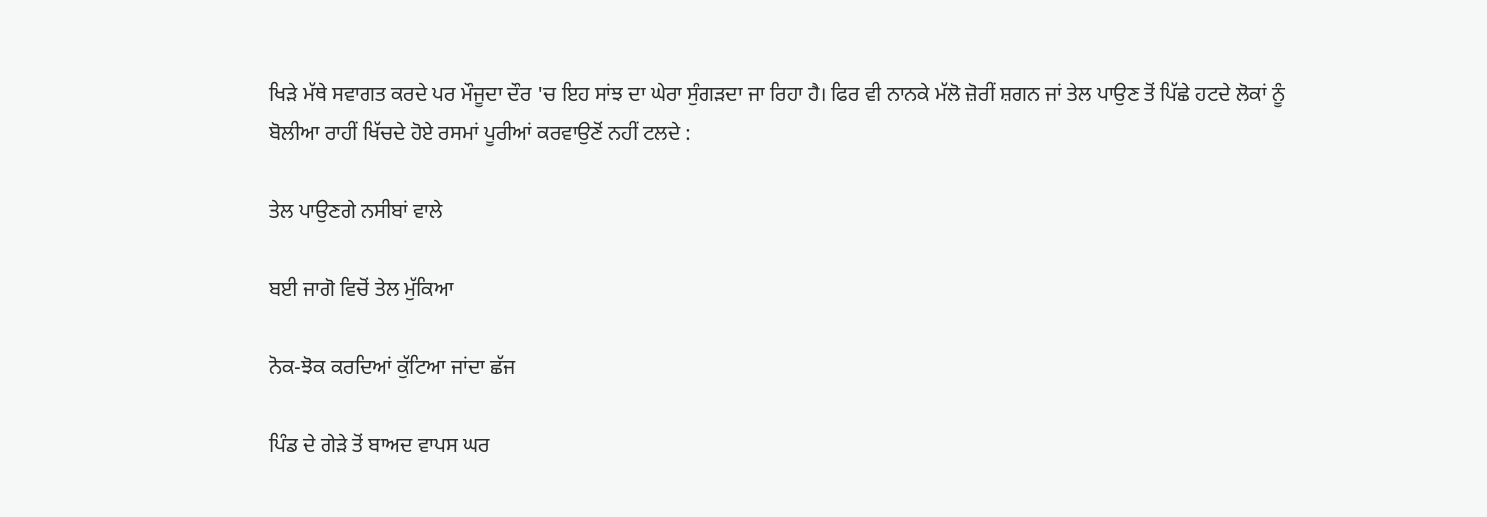ਖਿੜੇ ਮੱਥੇ ਸਵਾਗਤ ਕਰਦੇ ਪਰ ਮੌਜੂਦਾ ਦੌਰ 'ਚ ਇਹ ਸਾਂਝ ਦਾ ਘੇਰਾ ਸੁੰਗੜਦਾ ਜਾ ਰਿਹਾ ਹੈ। ਫਿਰ ਵੀ ਨਾਨਕੇ ਮੱਲੋ ਜ਼ੋਰੀਂ ਸ਼ਗਨ ਜਾਂ ਤੇਲ ਪਾਉਣ ਤੋਂ ਪਿੱਛੇ ਹਟਦੇ ਲੋਕਾਂ ਨੂੰ ਬੋਲੀਆ ਰਾਹੀਂ ਖਿੱਚਦੇ ਹੋਏ ਰਸਮਾਂ ਪੂਰੀਆਂ ਕਰਵਾਉਣੋਂ ਨਹੀਂ ਟਲਦੇ :

ਤੇਲ ਪਾਉਣਗੇ ਨਸੀਬਾਂ ਵਾਲੇ

ਬਈ ਜਾਗੋ ਵਿਚੋਂ ਤੇਲ ਮੁੱਕਿਆ

ਨੋਕ-ਝੋਕ ਕਰਦਿਆਂ ਕੁੱਟਿਆ ਜਾਂਦਾ ਛੱਜ

ਪਿੰਡ ਦੇ ਗੇੜੇ ਤੋਂ ਬਾਅਦ ਵਾਪਸ ਘਰ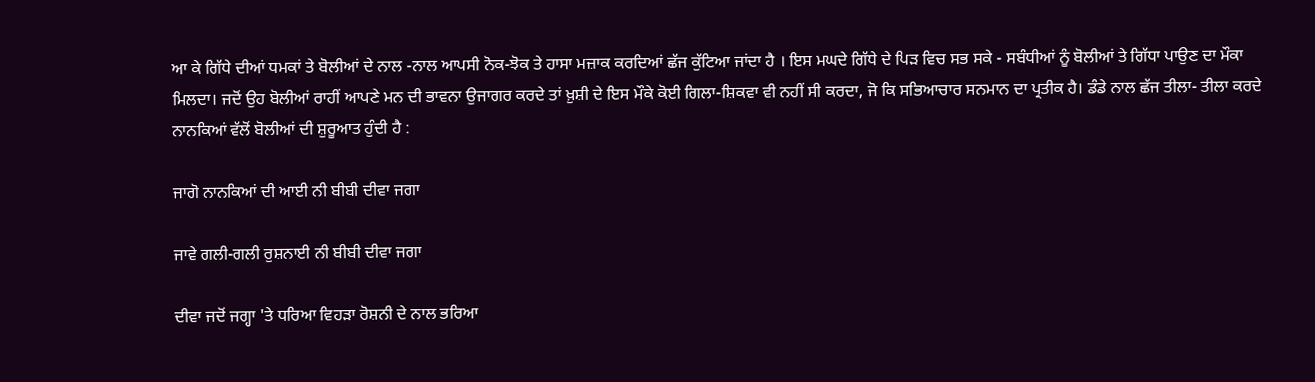ਆ ਕੇ ਗਿੱਧੇ ਦੀਆਂ ਧਮਕਾਂ ਤੇ ਬੋਲੀਆਂ ਦੇ ਨਾਲ -ਨਾਲ ਆਪਸੀ ਨੋਕ-ਝੋਕ ਤੇ ਹਾਸਾ ਮਜ਼ਾਕ ਕਰਦਿਆਂ ਛੱਜ ਕੁੱਟਿਆ ਜਾਂਦਾ ਹੈ । ਇਸ ਮਘਦੇ ਗਿੱਧੇ ਦੇ ਪਿੜ ਵਿਚ ਸਭ ਸਕੇ - ਸਬੰਧੀਆਂ ਨੂੰ ਬੋਲੀਆਂ ਤੇ ਗਿੱਧਾ ਪਾਉਣ ਦਾ ਮੌਕਾ ਮਿਲਦਾ। ਜਦੋਂ ਉਹ ਬੋਲੀਆਂ ਰਾਹੀਂ ਆਪਣੇ ਮਨ ਦੀ ਭਾਵਨਾ ਉਜਾਗਰ ਕਰਦੇ ਤਾਂ ਖ਼ੁਸ਼ੀ ਦੇ ਇਸ ਮੌਕੇ ਕੋਈ ਗਿਲਾ-ਸ਼ਿਕਵਾ ਵੀ ਨਹੀਂ ਸੀ ਕਰਦਾ, ਜੋ ਕਿ ਸਭਿਆਚਾਰ ਸਨਮਾਨ ਦਾ ਪ੍ਰਤੀਕ ਹੈ। ਡੰਡੇ ਨਾਲ ਛੱਜ ਤੀਲਾ- ਤੀਲਾ ਕਰਦੇ ਨਾਨਕਿਆਂ ਵੱਲੋਂ ਬੋਲੀਆਂ ਦੀ ਸ਼ੁਰੂਆਤ ਹੁੰਦੀ ਹੈ :

ਜਾਗੋ ਨਾਨਕਿਆਂ ਦੀ ਆਈ ਨੀ ਬੀਬੀ ਦੀਵਾ ਜਗਾ

ਜਾਵੇ ਗਲੀ-ਗਲੀ ਰੁਸ਼ਨਾਈ ਨੀ ਬੀਬੀ ਦੀਵਾ ਜਗਾ

ਦੀਵਾ ਜਦੋਂ ਜਗ੍ਹਾ 'ਤੇ ਧਰਿਆ ਵਿਹੜਾ ਰੋਸ਼ਨੀ ਦੇ ਨਾਲ ਭਰਿਆ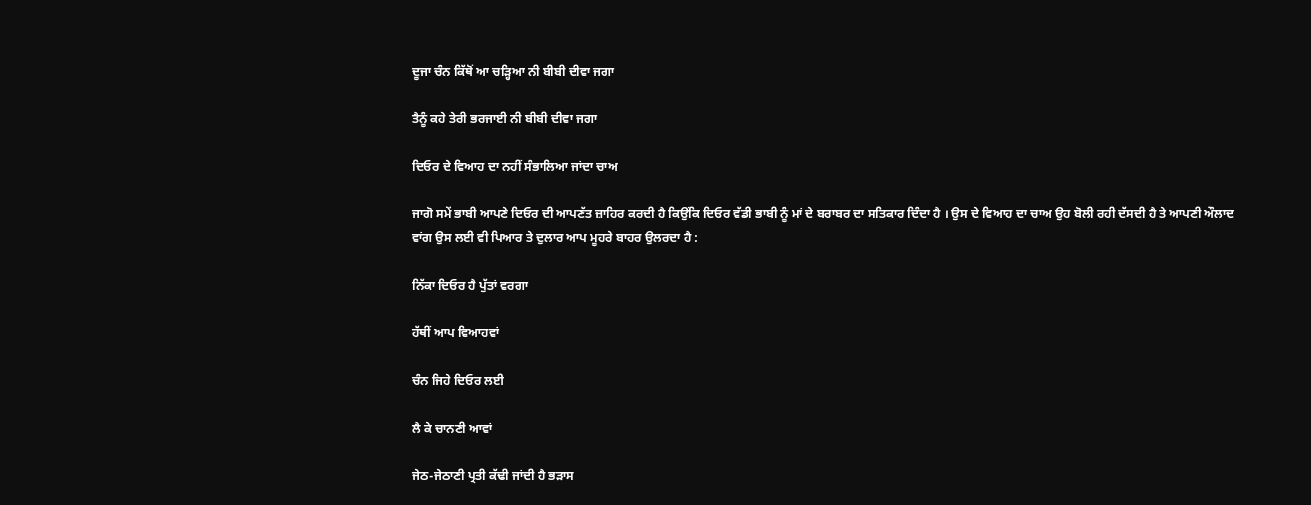ਦੂਜਾ ਚੰਨ ਕਿੱਥੋਂ ਆ ਚੜ੍ਹਿਆ ਨੀ ਬੀਬੀ ਦੀਵਾ ਜਗਾ

ਤੈਨੂੰ ਕਹੇ ਤੇਰੀ ਭਰਜਾਈ ਨੀ ਬੀਬੀ ਦੀਵਾ ਜਗਾ

ਦਿਓਰ ਦੇ ਵਿਆਹ ਦਾ ਨਹੀਂ ਸੰਭਾਲਿਆ ਜਾਂਦਾ ਚਾਅ

ਜਾਗੋ ਸਮੇਂ ਭਾਬੀ ਆਪਣੇ ਦਿਓਰ ਦੀ ਆਪਣੱਤ ਜ਼ਾਹਿਰ ਕਰਦੀ ਹੈ ਕਿਉਂਕਿ ਦਿਓਰ ਵੱਡੀ ਭਾਬੀ ਨੂੰ ਮਾਂ ਦੇ ਬਰਾਬਰ ਦਾ ਸਤਿਕਾਰ ਦਿੰਦਾ ਹੈ । ਉਸ ਦੇ ਵਿਆਹ ਦਾ ਚਾਅ ਉਹ ਬੋਲੀ ਰਹੀ ਦੱਸਦੀ ਹੈ ਤੇ ਆਪਣੀ ਔਲਾਦ ਵਾਂਗ ਉਸ ਲਈ ਵੀ ਪਿਆਰ ਤੇ ਦੁਲਾਰ ਆਪ ਮੂਹਰੇ ਬਾਹਰ ਉਲਰਦਾ ਹੈ :

ਨਿੱਕਾ ਦਿਓਰ ਹੈ ਪੁੱਤਾਂ ਵਰਗਾ

ਹੱਥੀਂ ਆਪ ਵਿਆਹਵਾਂ

ਚੰਨ ਜਿਹੇ ਦਿਓਰ ਲਈ

ਲੈ ਕੇ ਚਾਨਣੀ ਆਵਾਂ

ਜੇਠ-ਜੇਠਾਣੀ ਪ੍ਰਤੀ ਕੱਢੀ ਜਾਂਦੀ ਹੈ ਭੜਾਸ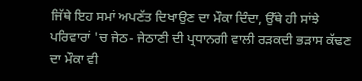ਜਿੱਥੇ ਇਹ ਸਮਾਂ ਅਪਣੱਤ ਦਿਖਾਉਣ ਦਾ ਮੌਕਾ ਦਿੰਦਾ, ਉੱਥੇ ਹੀ ਸਾਂਝੇ ਪਰਿਵਾਰਾਂ 'ਚ ਜੇਠ- ਜੇਠਾਣੀ ਦੀ ਪ੍ਰਧਾਨਗੀ ਵਾਲੀ ਰੜਕਦੀ ਭੜਾਸ ਕੱਢਣ ਦਾ ਮੌਕਾ ਵੀ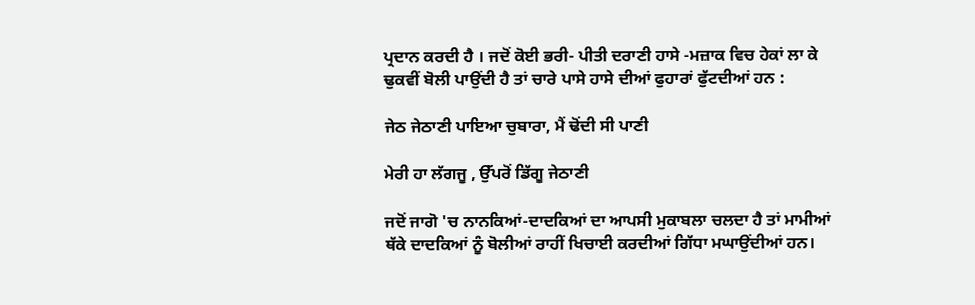ਪ੍ਰਦਾਨ ਕਰਦੀ ਹੈ । ਜਦੋਂ ਕੋਈ ਭਰੀ- ਪੀਤੀ ਦਰਾਣੀ ਹਾਸੇ -ਮਜ਼ਾਕ ਵਿਚ ਹੇਕਾਂ ਲਾ ਕੇ ਢੁਕਵੀਂ ਬੋਲੀ ਪਾਉਂਦੀ ਹੈ ਤਾਂ ਚਾਰੇ ਪਾਸੇ ਹਾਸੇ ਦੀਆਂ ਫੁਹਾਰਾਂ ਫੁੱਟਦੀਆਂ ਹਨ :

ਜੇਠ ਜੇਠਾਣੀ ਪਾਇਆ ਚੁਬਾਰਾ, ਮੈਂ ਢੋਂਦੀ ਸੀ ਪਾਣੀ

ਮੇਰੀ ਹਾ ਲੱਗਜੂ , ਉੱਪਰੋਂ ਡਿੱਗੂ ਜੇਠਾਣੀ

ਜਦੋਂ ਜਾਗੋ 'ਚ ਨਾਨਕਿਆਂ-ਦਾਦਕਿਆਂ ਦਾ ਆਪਸੀ ਮੁਕਾਬਲਾ ਚਲਦਾ ਹੈ ਤਾਂ ਮਾਮੀਆਂ ਥੱਕੇ ਦਾਦਕਿਆਂ ਨੂੰ ਬੋਲੀਆਂ ਰਾਹੀਂ ਖਿਚਾਈ ਕਰਦੀਆਂ ਗਿੱਧਾ ਮਘਾਉਂਦੀਆਂ ਹਨ।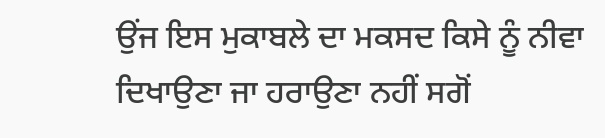ਉਂਜ ਇਸ ਮੁਕਾਬਲੇ ਦਾ ਮਕਸਦ ਕਿਸੇ ਨੂੰ ਨੀਵਾ ਦਿਖਾਉਣਾ ਜਾ ਹਰਾਉਣਾ ਨਹੀਂ ਸਗੋਂ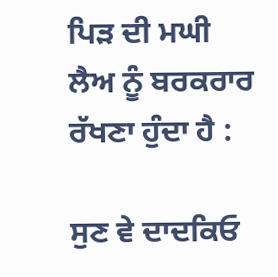ਪਿੜ ਦੀ ਮਘੀ ਲੈਅ ਨੂੰ ਬਰਕਰਾਰ ਰੱਖਣਾ ਹੁੰਦਾ ਹੈ :

ਸੁਣ ਵੇ ਦਾਦਕਿਓ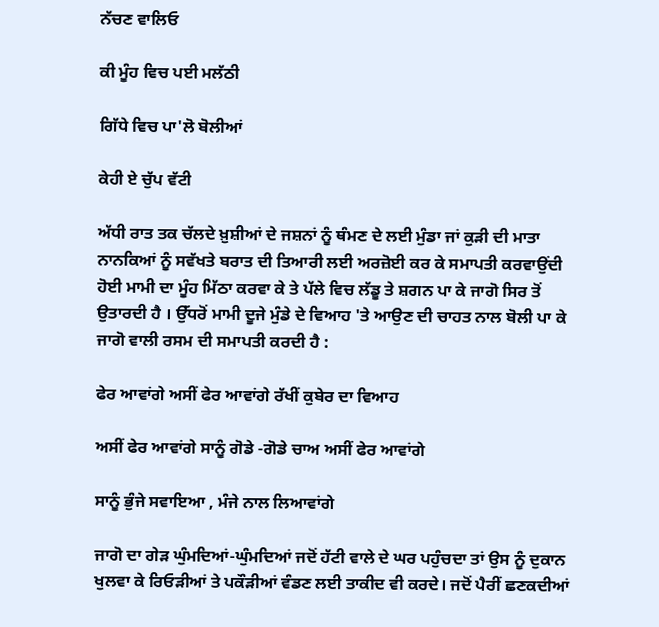ਨੱਚਣ ਵਾਲਿਓ

ਕੀ ਮੂੰਹ ਵਿਚ ਪਈ ਮਲੱਠੀ

ਗਿੱਧੇ ਵਿਚ ਪਾ'ਲੋ ਬੋਲੀਆਂ

ਕੇਹੀ ਏ ਚੁੱਪ ਵੱਟੀ

ਅੱਧੀ ਰਾਤ ਤਕ ਚੱਲਦੇ ਖ਼ੁਸ਼ੀਆਂ ਦੇ ਜਸ਼ਨਾਂ ਨੂੰ ਥੰਮਣ ਦੇ ਲਈ ਮੁੰਡਾ ਜਾਂ ਕੁੜੀ ਦੀ ਮਾਤਾ ਨਾਨਕਿਆਂ ਨੂੰ ਸਵੱਖਤੇ ਬਰਾਤ ਦੀ ਤਿਆਰੀ ਲਈ ਅਰਜ਼ੋਈ ਕਰ ਕੇ ਸਮਾਪਤੀ ਕਰਵਾਉਂਦੀ ਹੋਈ ਮਾਮੀ ਦਾ ਮੂੰਹ ਮਿੱਠਾ ਕਰਵਾ ਕੇ ਤੇ ਪੱਲੇ ਵਿਚ ਲੱਡੂ ਤੇ ਸ਼ਗਨ ਪਾ ਕੇ ਜਾਗੋ ਸਿਰ ਤੋਂ ਉਤਾਰਦੀ ਹੈ । ਉੱਧਰੋਂ ਮਾਮੀ ਦੂਜੇ ਮੁੰਡੇ ਦੇ ਵਿਆਹ 'ਤੇ ਆਉਣ ਦੀ ਚਾਹਤ ਨਾਲ ਬੋਲੀ ਪਾ ਕੇ ਜਾਗੋ ਵਾਲੀ ਰਸਮ ਦੀ ਸਮਾਪਤੀ ਕਰਦੀ ਹੈ :

ਫੇਰ ਆਵਾਂਗੇ ਅਸੀਂ ਫੇਰ ਆਵਾਂਗੇ ਰੱਖੀਂ ਕੁਬੇਰ ਦਾ ਵਿਆਹ

ਅਸੀਂ ਫੇਰ ਆਵਾਂਗੇ ਸਾਨੂੰ ਗੋਡੇ -ਗੋਡੇ ਚਾਅ ਅਸੀਂ ਫੇਰ ਆਵਾਂਗੇ

ਸਾਨੂੰ ਭੁੰਜੇ ਸਵਾਇਆ , ਮੰਜੇ ਨਾਲ ਲਿਆਵਾਂਗੇ

ਜਾਗੋ ਦਾ ਗੇੜ ਘੁੰਮਦਿਆਂ-ਘੁੰਮਦਿਆਂ ਜਦੋਂ ਹੱਟੀ ਵਾਲੇ ਦੇ ਘਰ ਪਹੁੰਚਦਾ ਤਾਂ ਉਸ ਨੂੰ ਦੁਕਾਨ ਖੁਲਵਾ ਕੇ ਰਿਓੜੀਆਂ ਤੇ ਪਕੌੜੀਆਂ ਵੰਡਣ ਲਈ ਤਾਕੀਦ ਵੀ ਕਰਦੇ। ਜਦੋਂ ਪੈਰੀਂ ਛਣਕਦੀਆਂ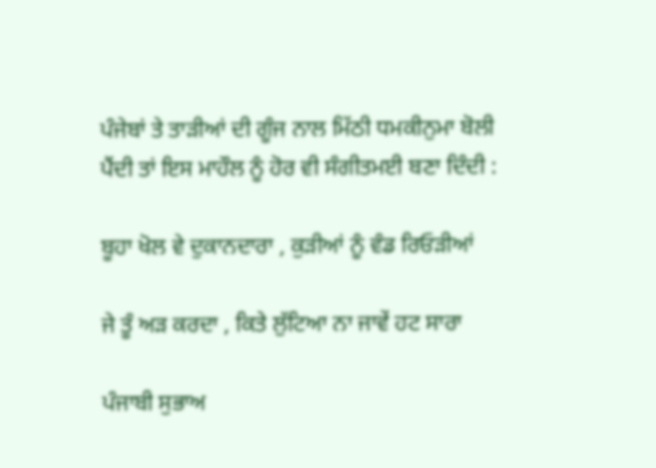ਪੰਜੇਬਾਂ ਤੇ ਤਾੜੀਆਂ ਦੀ ਗੂੰਜ ਨਾਲ ਮਿੱਠੀ ਧਮਕੀਨੁਮਾ ਬੋਲੀ ਪੈਂਦੀ ਤਾਂ ਇਸ ਮਾਹੌਲ ਨੂੰ ਹੋਰ ਵੀ ਸੰਗੀਤਮਈ ਬਣਾ ਦਿੰਦੀ :

ਬੂਹਾ ਖੋਲ ਵੇ ਦੁਕਾਨਦਾਰਾ , ਕੁੜੀਆਂ ਨੂੰ ਵੰਡ ਰਿਓੜੀਆਂ

ਜੇ ਤੂੰ ਅੜ ਕਰਦਾ , ਕਿਤੇ ਲੁੱਟਿਆ ਨਾ ਜਾਵੇਂ ਹਟ ਸਾਰਾ

ਪੰਜਾਬੀ ਸੁਭਾਅ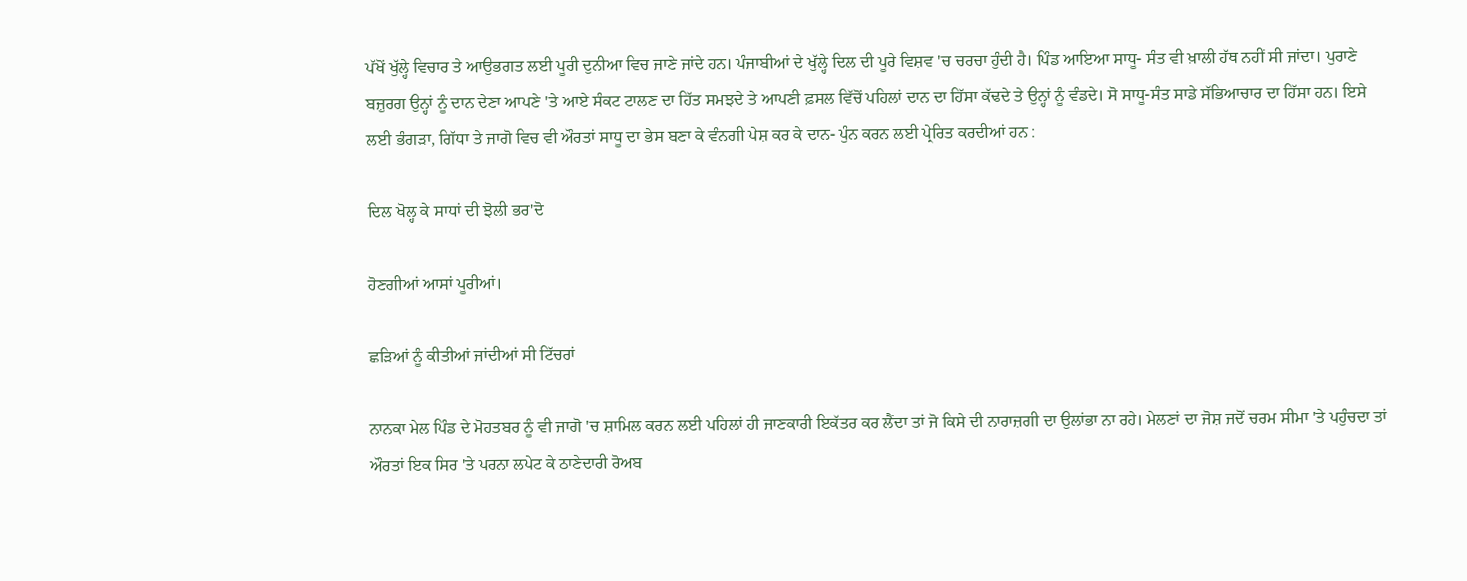ਪੱਖੋਂ ਖੁੱਲ੍ਹੇ ਵਿਚਾਰ ਤੇ ਆਉਭਗਤ ਲਈ ਪੂਰੀ ਦੁਨੀਆ ਵਿਚ ਜਾਣੇ ਜਾਂਦੇ ਹਨ। ਪੰਜਾਬੀਆਂ ਦੇ ਖੁੱਲ੍ਹੇ ਦਿਲ ਦੀ ਪੂਰੇ ਵਿਸ਼ਵ 'ਚ ਚਰਚਾ ਹੁੰਦੀ ਹੈ। ਪਿੰਡ ਆਇਆ ਸਾਧੂ- ਸੰਤ ਵੀ ਖ਼ਾਲੀ ਹੱਥ ਨਹੀਂ ਸੀ ਜਾਂਦਾ। ਪੁਰਾਣੇ ਬਜ਼ੁਰਗ ਉਨ੍ਹਾਂ ਨੂੰ ਦਾਨ ਦੇਣਾ ਆਪਣੇ 'ਤੇ ਆਏ ਸੰਕਟ ਟਾਲਣ ਦਾ ਹਿੱਤ ਸਮਝਦੇ ਤੇ ਆਪਣੀ ਫ਼ਸਲ ਵਿੱਚੋਂ ਪਹਿਲਾਂ ਦਾਨ ਦਾ ਹਿੱਸਾ ਕੱਢਦੇ ਤੇ ਉਨ੍ਹਾਂ ਨੂੰ ਵੰਡਦੇ। ਸੋ ਸਾਧੂ-ਸੰਤ ਸਾਡੇ ਸੱਭਿਆਚਾਰ ਦਾ ਹਿੱਸਾ ਹਨ। ਇਸੇ ਲਈ ਭੰਗੜਾ, ਗਿੱਧਾ ਤੇ ਜਾਗੋ ਵਿਚ ਵੀ ਔਰਤਾਂ ਸਾਧੂ ਦਾ ਭੇਸ ਬਣਾ ਕੇ ਵੰਨਗੀ ਪੇਸ਼ ਕਰ ਕੇ ਦਾਨ- ਪੁੰਨ ਕਰਨ ਲਈ ਪ੍ਰੇਰਿਤ ਕਰਦੀਆਂ ਹਨ :

ਦਿਲ ਖੋਲ੍ਹ ਕੇ ਸਾਧਾਂ ਦੀ ਝੋਲੀ ਭਰ'ਦੋ

ਹੋਣਗੀਆਂ ਆਸਾਂ ਪੂਰੀਆਂ।

ਛੜਿਆਂ ਨੂੰ ਕੀਤੀਆਂ ਜਾਂਦੀਆਂ ਸੀ ਟਿੱਚਰਾਂ

ਨਾਨਕਾ ਮੇਲ ਪਿੰਡ ਦੇ ਮੋਹਤਬਰ ਨੂੰ ਵੀ ਜਾਗੋ 'ਚ ਸ਼ਾਮਿਲ ਕਰਨ ਲਈ ਪਹਿਲਾਂ ਹੀ ਜਾਣਕਾਰੀ ਇਕੱਤਰ ਕਰ ਲੈਂਦਾ ਤਾਂ ਜੋ ਕਿਸੇ ਦੀ ਨਾਰਾਜ਼ਗੀ ਦਾ ਉਲਾਂਭਾ ਨਾ ਰਹੇ। ਮੇਲਣਾਂ ਦਾ ਜੋਸ਼ ਜਦੋਂ ਚਰਮ ਸੀਮਾ 'ਤੇ ਪਹੁੰਚਦਾ ਤਾਂ ਔਰਤਾਂ ਇਕ ਸਿਰ 'ਤੇ ਪਰਨਾ ਲਪੇਟ ਕੇ ਠਾਣੇਦਾਰੀ ਰੋਅਬ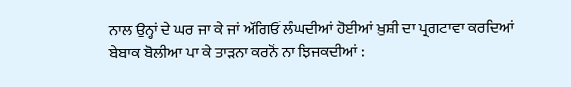ਨਾਲ ਉਨ੍ਹਾਂ ਦੇ ਘਰ ਜਾ ਕੇ ਜਾਂ ਅੱਗਿਓਂ ਲੰਘਦੀਆਂ ਹੋਈਆਂ ਖ਼ੁਸ਼ੀ ਦਾ ਪ੍ਰਗਟਾਵਾ ਕਰਦਿਆਂ ਬੇਬਾਕ ਬੋਲੀਆ ਪਾ ਕੇ ਤਾੜਨਾ ਕਰਨੋਂ ਨਾ ਝਿਜਕਦੀਆਂ :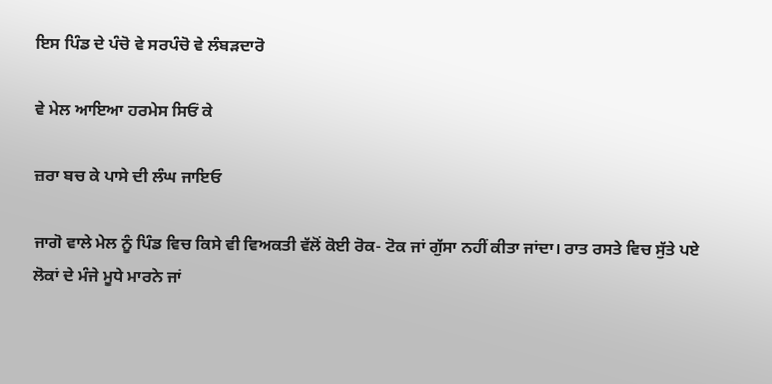ਇਸ ਪਿੰਡ ਦੇ ਪੰਚੋ ਵੇ ਸਰਪੰਚੋ ਵੇ ਲੰਬੜਦਾਰੋ

ਵੇ ਮੇਲ ਆਇਆ ਹਰਮੇਸ ਸਿਓਂ ਕੇ

ਜ਼ਰਾ ਬਚ ਕੇ ਪਾਸੇ ਦੀ ਲੰਘ ਜਾਇਓ

ਜਾਗੋ ਵਾਲੇ ਮੇਲ ਨੂੰ ਪਿੰਡ ਵਿਚ ਕਿਸੇ ਵੀ ਵਿਅਕਤੀ ਵੱਲੋਂ ਕੋਈ ਰੋਕ- ਟੋਕ ਜਾਂ ਗੁੱਸਾ ਨਹੀਂ ਕੀਤਾ ਜਾਂਦਾ। ਰਾਤ ਰਸਤੇ ਵਿਚ ਸੁੱਤੇ ਪਏ ਲੋਕਾਂ ਦੇ ਮੰਜੇ ਮੂਧੇ ਮਾਰਨੇ ਜਾਂ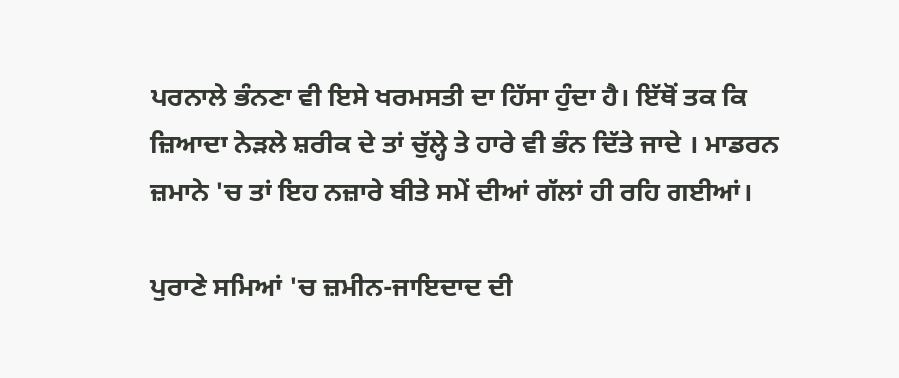ਪਰਨਾਲੇ ਭੰਨਣਾ ਵੀ ਇਸੇ ਖਰਮਸਤੀ ਦਾ ਹਿੱਸਾ ਹੁੰਦਾ ਹੈ। ਇੱਥੋਂ ਤਕ ਕਿ ਜ਼ਿਆਦਾ ਨੇੜਲੇ ਸ਼ਰੀਕ ਦੇ ਤਾਂ ਚੁੱਲ੍ਹੇ ਤੇ ਹਾਰੇ ਵੀ ਭੰਨ ਦਿੱਤੇ ਜਾਦੇ । ਮਾਡਰਨ ਜ਼ਮਾਨੇ 'ਚ ਤਾਂ ਇਹ ਨਜ਼ਾਰੇ ਬੀਤੇ ਸਮੇਂ ਦੀਆਂ ਗੱਲਾਂ ਹੀ ਰਹਿ ਗਈਆਂ।

ਪੁਰਾਣੇ ਸਮਿਆਂ 'ਚ ਜ਼ਮੀਨ-ਜਾਇਦਾਦ ਦੀ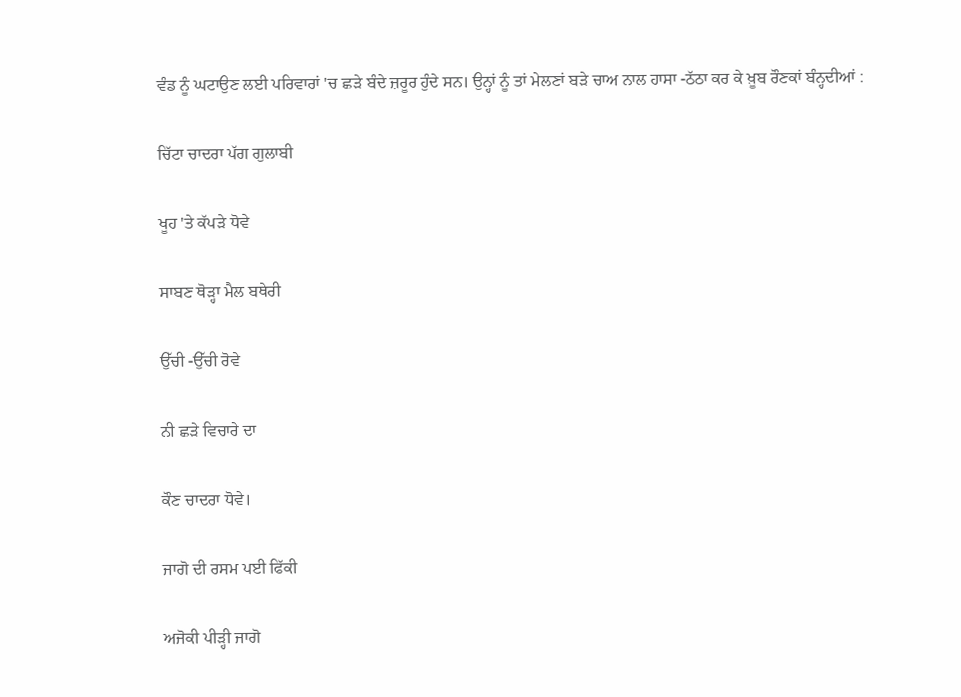ਵੰਡ ਨੂੰ ਘਟਾਉਣ ਲਈ ਪਰਿਵਾਰਾਂ 'ਚ ਛੜੇ ਬੰਦੇ ਜ਼ਰੂਰ ਹੁੰਦੇ ਸਨ। ਉਨ੍ਹਾਂ ਨੂੰ ਤਾਂ ਮੇਲਣਾਂ ਬੜੇ ਚਾਅ ਨਾਲ ਹਾਸਾ -ਠੱਠਾ ਕਰ ਕੇ ਖ਼ੂਬ ਰੌਣਕਾਂ ਬੰਨ੍ਹਦੀਆਂ :

ਚਿੱਟਾ ਚਾਦਰਾ ਪੱਗ ਗੁਲਾਬੀ

ਖੂਹ 'ਤੇ ਕੱਪੜੇ ਧੋਵੇ

ਸਾਬਣ ਥੋੜ੍ਹਾ ਮੈਲ ਬਥੇਰੀ

ਉੱਚੀ -ਉੱਚੀ ਰੋਵੇ

ਨੀ ਛੜੇ ਵਿਚਾਰੇ ਦਾ

ਕੌਣ ਚਾਦਰਾ ਧੋਵੇ।

ਜਾਗੋ ਦੀ ਰਸਮ ਪਈ ਫਿੱਕੀ

ਅਜੋਕੀ ਪੀੜ੍ਹੀ ਜਾਗੋ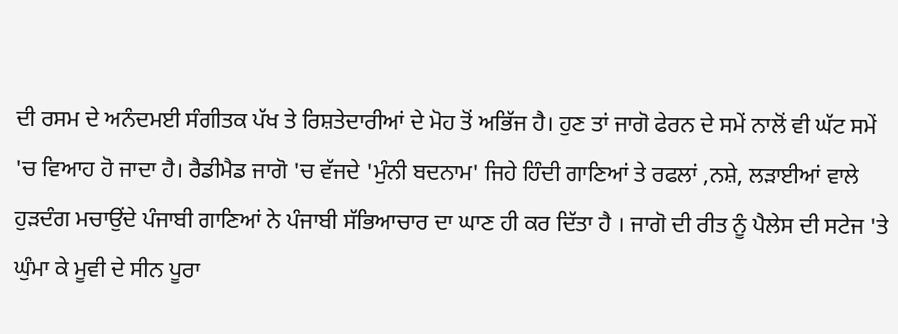ਦੀ ਰਸਮ ਦੇ ਅਨੰਦਮਈ ਸੰਗੀਤਕ ਪੱਖ ਤੇ ਰਿਸ਼ਤੇਦਾਰੀਆਂ ਦੇ ਮੋਹ ਤੋਂ ਅਭਿੱਜ ਹੈ। ਹੁਣ ਤਾਂ ਜਾਗੋ ਫੇਰਨ ਦੇ ਸਮੇਂ ਨਾਲੋਂ ਵੀ ਘੱਟ ਸਮੇਂ 'ਚ ਵਿਆਹ ਹੋ ਜਾਦਾ ਹੈ। ਰੈਡੀਮੈਡ ਜਾਗੋ 'ਚ ਵੱਜਦੇ 'ਮੁੰਨੀ ਬਦਨਾਮ' ਜਿਹੇ ਹਿੰਦੀ ਗਾਣਿਆਂ ਤੇ ਰਫਲਾਂ ,ਨਸ਼ੇ, ਲੜਾਈਆਂ ਵਾਲੇ ਹੁੜਦੰਗ ਮਚਾਉਂਦੇ ਪੰਜਾਬੀ ਗਾਣਿਆਂ ਨੇ ਪੰਜਾਬੀ ਸੱਭਿਆਚਾਰ ਦਾ ਘਾਣ ਹੀ ਕਰ ਦਿੱਤਾ ਹੈ । ਜਾਗੋ ਦੀ ਰੀਤ ਨੂੰ ਪੈਲੇਸ ਦੀ ਸਟੇਜ 'ਤੇ ਘੁੰਮਾ ਕੇ ਮੂਵੀ ਦੇ ਸੀਨ ਪੂਰਾ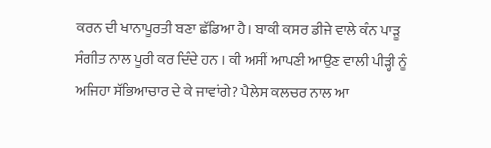ਕਰਨ ਦੀ ਖਾਨਾਪੂਰਤੀ ਬਣਾ ਛੱਡਿਆ ਹੈ। ਬਾਕੀ ਕਸਰ ਡੀਜੇ ਵਾਲੇ ਕੰਨ ਪਾੜੂ ਸੰਗੀਤ ਨਾਲ ਪੂਰੀ ਕਰ ਦਿੰਦੇ ਹਨ । ਕੀ ਅਸੀਂ ਆਪਣੀ ਆਉਣ ਵਾਲੀ ਪੀੜ੍ਹੀ ਨੂੰ ਅਜਿਹਾ ਸੱਭਿਆਚਾਰ ਦੇ ਕੇ ਜਾਵਾਂਗੇ? ਪੈਲੇਸ ਕਲਚਰ ਨਾਲ ਆ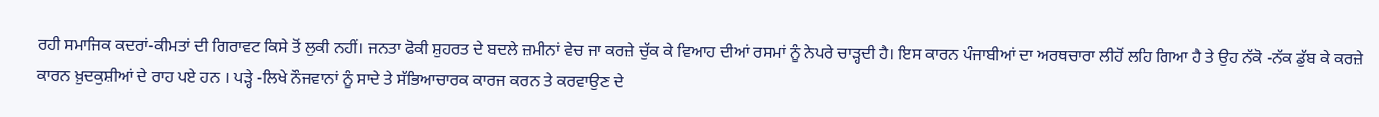ਰਹੀ ਸਮਾਜਿਕ ਕਦਰਾਂ-ਕੀਮਤਾਂ ਦੀ ਗਿਰਾਵਟ ਕਿਸੇ ਤੋਂ ਲੁਕੀ ਨਹੀਂ। ਜਨਤਾ ਫੋਕੀ ਸ਼ੁਹਰਤ ਦੇ ਬਦਲੇ ਜ਼ਮੀਨਾਂ ਵੇਚ ਜਾ ਕਰਜ਼ੇ ਚੁੱਕ ਕੇ ਵਿਆਹ ਦੀਆਂ ਰਸਮਾਂ ਨੂੰ ਨੇਪਰੇ ਚਾੜ੍ਹਦੀ ਹੈ। ਇਸ ਕਾਰਨ ਪੰਜਾਬੀਆਂ ਦਾ ਅਰਥਚਾਰਾ ਲੀਹੋਂ ਲਹਿ ਗਿਆ ਹੈ ਤੇ ਉਹ ਨੱਕੋ -ਨੱਕ ਡੁੱਬ ਕੇ ਕਰਜ਼ੇ ਕਾਰਨ ਖ਼ੁਦਕੁਸ਼ੀਆਂ ਦੇ ਰਾਹ ਪਏ ਹਨ । ਪੜ੍ਹੇ -ਲਿਖੇ ਨੌਜਵਾਨਾਂ ਨੂੰ ਸਾਦੇ ਤੇ ਸੱਭਿਆਚਾਰਕ ਕਾਰਜ ਕਰਨ ਤੇ ਕਰਵਾਉਣ ਦੇ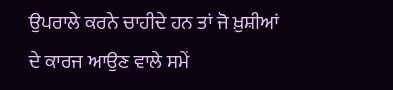ਉਪਰਾਲੇ ਕਰਨੇ ਚਾਹੀਦੇ ਹਨ ਤਾਂ ਜੋ ਖ਼ੁਸ਼ੀਆਂ ਦੇ ਕਾਰਜ ਆਉਣ ਵਾਲੇ ਸਮੇਂ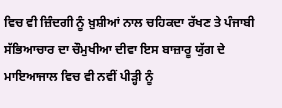ਵਿਚ ਵੀ ਜ਼ਿੰਦਗੀ ਨੂੰ ਖ਼ੁਸ਼ੀਆਂ ਨਾਲ ਚਹਿਕਦਾ ਰੱਖਣ ਤੇ ਪੰਜਾਬੀ ਸੱਭਿਆਚਾਰ ਦਾ ਚੌਮੁਖੀਆ ਦੀਵਾ ਇਸ ਬਾਜ਼ਾਰੂ ਯੁੱਗ ਦੇ ਮਾਇਆਜਾਲ ਵਿਚ ਵੀ ਨਵੀਂ ਪੀੜ੍ਹੀ ਨੂੰ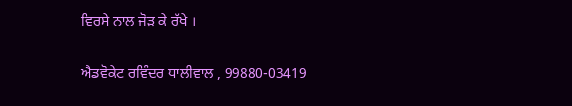ਵਿਰਸੇ ਨਾਲ ਜੋੜ ਕੇ ਰੱਖੇ ।

ਐਡਵੋਕੇਟ ਰਵਿੰਦਰ ਧਾਲੀਵਾਲ , 99880-03419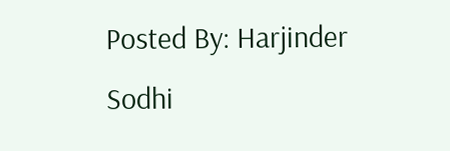Posted By: Harjinder Sodhi